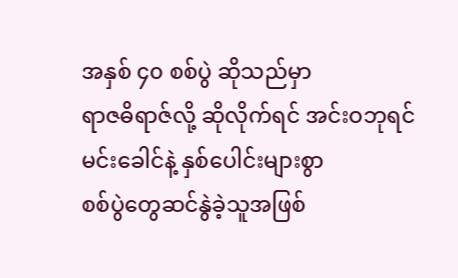အနှစ် ၄၀ စစ်ပွဲ ဆိုသည်မှာ
ရာဇဓိရာဇ်လို့ ဆိုလိုက်ရင် အင်းဝဘုရင်မင်းခေါင်နဲ့ နှစ်ပေါင်းများစွာ
စစ်ပွဲတွေဆင်နွဲခဲ့သူအဖြစ်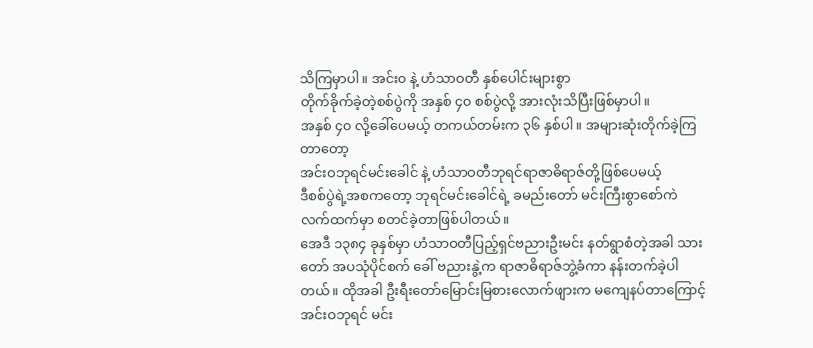သိကြမှာပါ။ အင်း၀ နဲ့ ဟံသာဝတီ နှစ်ပေါင်းများစွာ
တိုက်ခိုက်ခဲ့တဲ့စစ်ပွဲကို အနှစ် ၄၀ စစ်ပွဲလို့ အားလုံးသိပြီးဖြစ်မှာပါ။
အနှစ် ၄၀ လို့ခေါ်ပေမယ့် တကယ်တမ်းက ၃၆ နှစ်ပါ။ အများဆုံးတိုက်ခဲ့ကြတာတော့
အင်းဝဘုရင်မင်းခေါင် နဲ့ ဟံသာဝတီဘုရင်ရာဇာဓိရာဇ်တို့ဖြစ်ပေမယ့်
ဒီစစ်ပွဲရဲ့အစကတော့ ဘုရင်မင်းခေါင်ရဲ့ ခမည်းတော် မင်းကြီးစွာစော်ကဲ
လက်ထက်မှာ စတင်ခဲ့တာဖြစ်ပါတယ်။
အေဒီ ၁၃၈၄ ခုနှစ်မှာ ဟံသာဝတီပြည့်ရှင်ဗညားဦးမင်း နတ်ရွာစံတဲ့အခါ သားတော် အပသုံပိုင်စက် ခေါ် ဗညားနွဲ့က ရာဇာဓိရာဇ်ဘွဲ့ခံကာ နန်းတက်ခဲ့ပါတယ်။ ထိုအခါ ဦးရီးတော်မြောင်းမြစားလောက်ဖျားက မကျေနပ်တာကြောင့် အင်းဝဘုရင် မင်း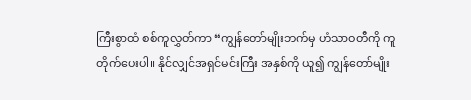ကြီးစွာထံ စစ်ကူလွှတ်ကာ “ကျွန်တော်မျိုးဘက်မှ ဟံသာဝတီကို ကူတိုက်ပေးပါ။ နိုင်လျှင်အရှင်မင်းကြီး အနှစ်ကို ယူ၍ ကျွန်တော်မျိုး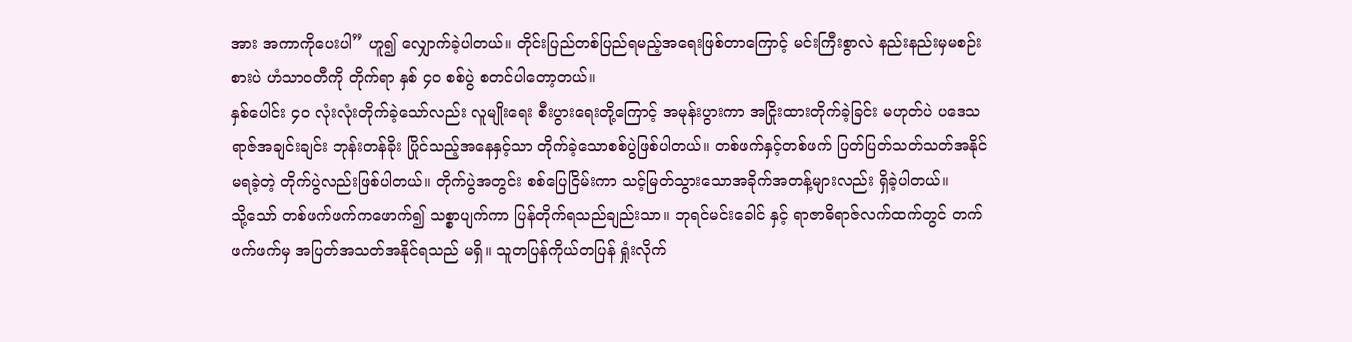အား အကာကိုပေးပါ” ဟူ၍ လျှောက်ခဲ့ပါတယ်။ တိုင်းပြည်တစ်ပြည်ရမည့်အရေးဖြစ်တာကြောင့် မင်းကြီးစွာလဲ နည်းနည်းမှမစဉ်းစားပဲ ဟံသာဝတီကို တိုက်ရာ နှစ် ၄၀ စစ်ပွဲ စတင်ပါတော့တယ်။
နှစ်ပေါင်း ၄၀ လုံးလုံးတိုက်ခဲ့သော်လည်း လူမျိုးရေး စီးပွားရေးတို့ကြောင့် အမုန်းပွားကာ အငြိုးထားတိုက်ခဲ့ခြင်း မဟုတ်ပဲ ပဒေသရာဇ်အချင်းချင်း ဘုန်းတန်ခိုး ပြိုင်သည့်အနေနှင့်သာ တိုက်ခဲ့သောစစ်ပွဲဖြစ်ပါတယ်။ တစ်ဖက်နှင့်တစ်ဖက် ပြတ်ပြတ်သတ်သတ်အနိုင်မရခဲ့တဲ့ တိုက်ပွဲလည်းဖြစ်ပါတယ်။ တိုက်ပွဲအတွင်း စစ်ပြေငြိမ်းကာ သင့်မြတ်သွားသောအခိုက်အတန့်များလည်း ရှိခဲ့ပါတယ်။
သို့သော် တစ်ဖက်ဖက်ကဖောက်၍ သစ္စာပျက်ကာ ပြန်တိုက်ရသည်ချည်းသာ။ ဘုရင်မင်းခေါင် နှင့် ရာဇာဓိရာဇ်လက်ထက်တွင် တက်ဖက်ဖက်မှ အပြတ်အသတ်အနိုင်ရသည် မရှိ။ သူတပြန်ကိုယ်တပြန် ရှုံးလိုက်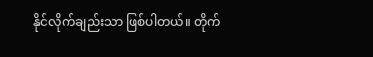နိုင်လိုက်ချည်းသာ ဖြစ်ပါတယ်။ တိုက်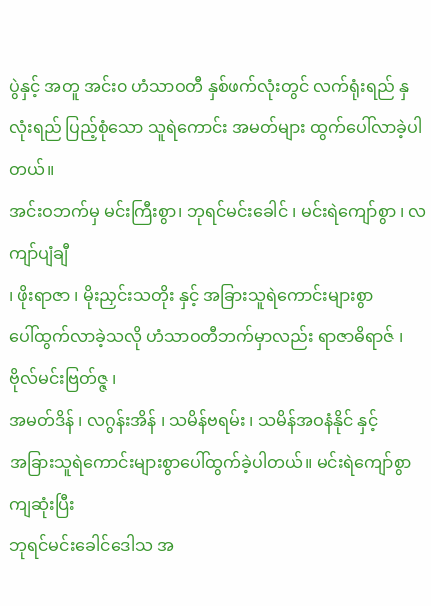ပွဲနှင့် အတူ အင်း၀ ဟံသာဝတီ နှစ်ဖက်လုံးတွင် လက်ရုံးရည် နှလုံးရည် ပြည့်စုံသော သူရဲကောင်း အမတ်များ ထွက်ပေါ်လာခဲ့ပါတယ်။
အင်းဝဘက်မှ မင်းကြီးစွာ၊ ဘုရင်မင်းခေါင် ၊ မင်းရဲကျော်စွာ ၊ လကျာ်ပျံချီ
၊ ဖိုးရာဇာ ၊ မိုးညှင်းသတိုး နှင့် အခြားသူရဲကောင်းများစွာ
ပေါ်ထွက်လာခဲ့သလို ဟံသာဝတီဘက်မှာလည်း ရာဇာဓိရာဇ် ၊ ဗိုလ်မင်းဗြတ်ဇ္ဇ ၊
အမတ်ဒိန် ၊ လဂွန်းအိန် ၊ သမိန်ဗရမ်း ၊ သမိန်အဝနံနိုင် နှင့်
အခြားသူရဲကောင်းများစွာပေါ်ထွက်ခဲ့ပါတယ်။ မင်းရဲကျော်စွာ ကျဆုံးပြီး
ဘုရင်မင်းခေါင်ဒေါသ အ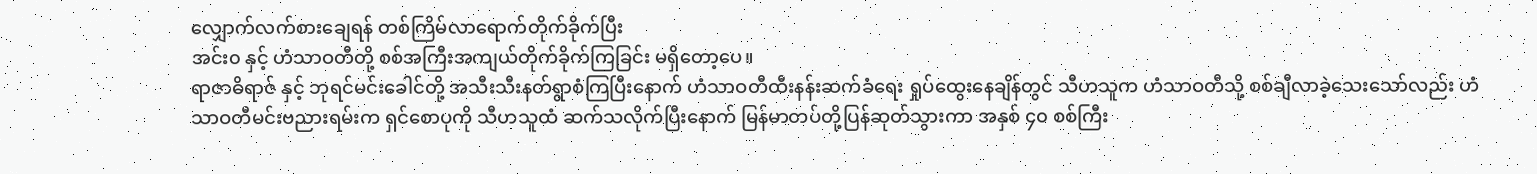လျှောက်လက်စားချေရန် တစ်ကြိမ်လာရောက်တိုက်ခိုက်ပြီး
အင်း၀ နှင့် ဟံသာဝတီတို့ စစ်အကြီးအကျယ်တိုက်ခိုက်ကြခြင်း မရှိတော့ပေ။
ရာဇာဓိရာဇ် နှင့် ဘုရင်မင်းခေါင်တို့ အသီးသီးနတ်ရွာစံကြပြီးနောက် ဟံသာဝတီထီးနန်းဆက်ခံရေး ရှုပ်ထွေးနေချိန်တွင် သီဟသူက ဟံသာဝတီသို့ စစ်ချီလာခဲ့သေးသော်လည်း ဟံသာဝတီမင်းဗညားရမ်းက ရှင်စောပုကို သီဟသူထံ ဆက်သလိုက်ပြီးနောက် မြန်မာတပ်တို့ပြန်ဆုတ်သွားကာ အနှစ် ၄၀ စစ်ကြီး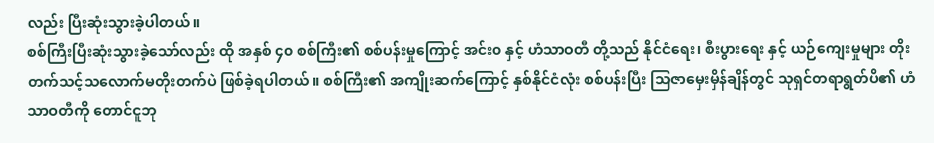လည်း ပြီးဆုံးသွားခဲ့ပါတယ်။
စစ်ကြီးပြီးဆုံးသွားခဲ့သော်လည်း ထို အနှစ် ၄၀ စစ်ကြီး၏ စစ်ပန်းမှုကြောင့် အင်း၀ နှင့် ဟံသာဝတီ တို့သည် နိုင်ငံရေး၊ စီးပွားရေး နှင့် ယဉ်ကျေးမှုများ တိုးတက်သင့်သလောက်မတိုးတက်ပဲ ဖြစ်ခဲ့ရပါတယ်။ စစ်ကြီး၏ အကျိုးဆက်ကြောင့် နှစ်နိုင်ငံလုံး စစ်ပန်းပြီး သြဇာမှေးမှိန်ချိန်တွင် သုရှင်တရာရွတ်ပိ၏ ဟံသာဝတီကို တောင်ငူဘု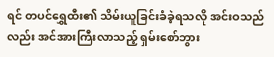ရင် တပင်ရွှေထီး၏ သိမ်းယူခြင်းခံခဲ့ရသလို အင်းဝသည်လည်း အင်အားကြီးလာသည့် ရှမ်းစော်ဘွား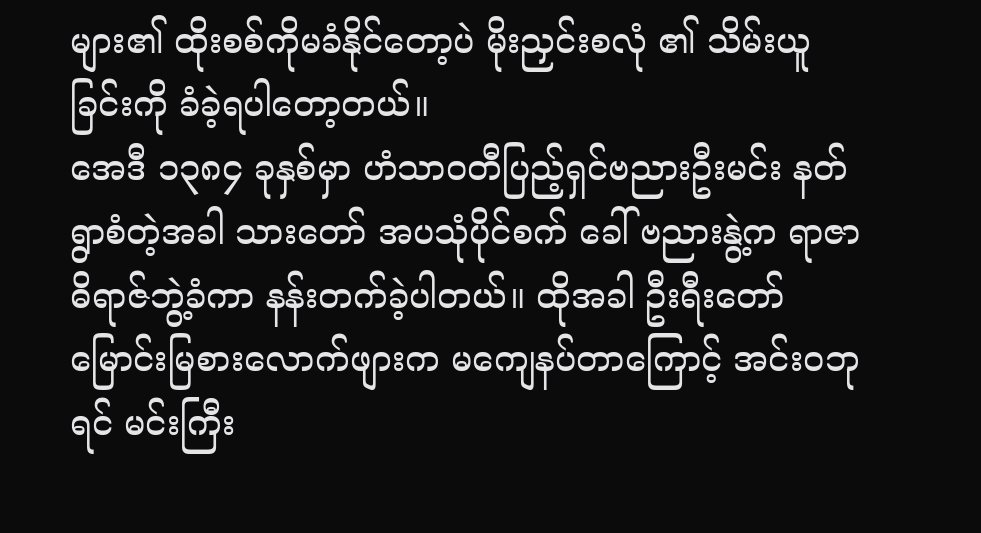များ၏ ထိုးစစ်ကိုမခံနိုင်တော့ပဲ မိုးညှင်းစလုံ ၏ သိမ်းယူခြင်းကို ခံခဲ့ရပါတော့တယ်။
အေဒီ ၁၃၈၄ ခုနှစ်မှာ ဟံသာဝတီပြည့်ရှင်ဗညားဦးမင်း နတ်ရွာစံတဲ့အခါ သားတော် အပသုံပိုင်စက် ခေါ် ဗညားနွဲ့က ရာဇာဓိရာဇ်ဘွဲ့ခံကာ နန်းတက်ခဲ့ပါတယ်။ ထိုအခါ ဦးရီးတော်မြောင်းမြစားလောက်ဖျားက မကျေနပ်တာကြောင့် အင်းဝဘုရင် မင်းကြီး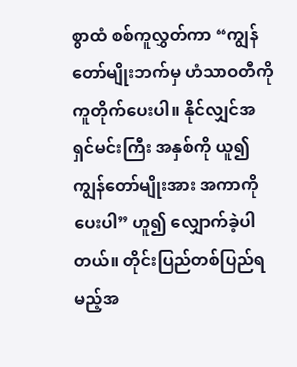စွာထံ စစ်ကူလွှတ်ကာ “ကျွန်တော်မျိုးဘက်မှ ဟံသာဝတီကို ကူတိုက်ပေးပါ။ နိုင်လျှင်အရှင်မင်းကြီး အနှစ်ကို ယူ၍ ကျွန်တော်မျိုးအား အကာကိုပေးပါ” ဟူ၍ လျှောက်ခဲ့ပါတယ်။ တိုင်းပြည်တစ်ပြည်ရမည့်အ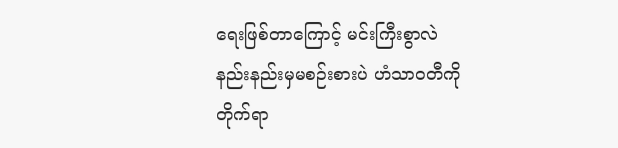ရေးဖြစ်တာကြောင့် မင်းကြီးစွာလဲ နည်းနည်းမှမစဉ်းစားပဲ ဟံသာဝတီကို တိုက်ရာ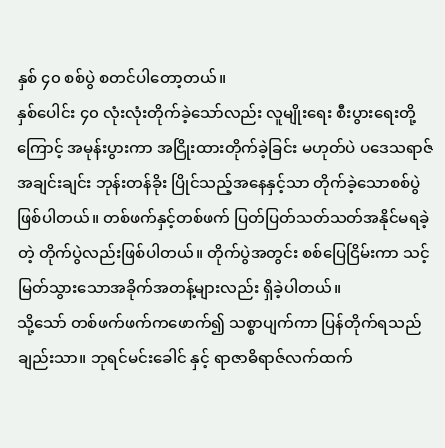နှစ် ၄၀ စစ်ပွဲ စတင်ပါတော့တယ်။
နှစ်ပေါင်း ၄၀ လုံးလုံးတိုက်ခဲ့သော်လည်း လူမျိုးရေး စီးပွားရေးတို့ကြောင့် အမုန်းပွားကာ အငြိုးထားတိုက်ခဲ့ခြင်း မဟုတ်ပဲ ပဒေသရာဇ်အချင်းချင်း ဘုန်းတန်ခိုး ပြိုင်သည့်အနေနှင့်သာ တိုက်ခဲ့သောစစ်ပွဲဖြစ်ပါတယ်။ တစ်ဖက်နှင့်တစ်ဖက် ပြတ်ပြတ်သတ်သတ်အနိုင်မရခဲ့တဲ့ တိုက်ပွဲလည်းဖြစ်ပါတယ်။ တိုက်ပွဲအတွင်း စစ်ပြေငြိမ်းကာ သင့်မြတ်သွားသောအခိုက်အတန့်များလည်း ရှိခဲ့ပါတယ်။
သို့သော် တစ်ဖက်ဖက်ကဖောက်၍ သစ္စာပျက်ကာ ပြန်တိုက်ရသည်ချည်းသာ။ ဘုရင်မင်းခေါင် နှင့် ရာဇာဓိရာဇ်လက်ထက်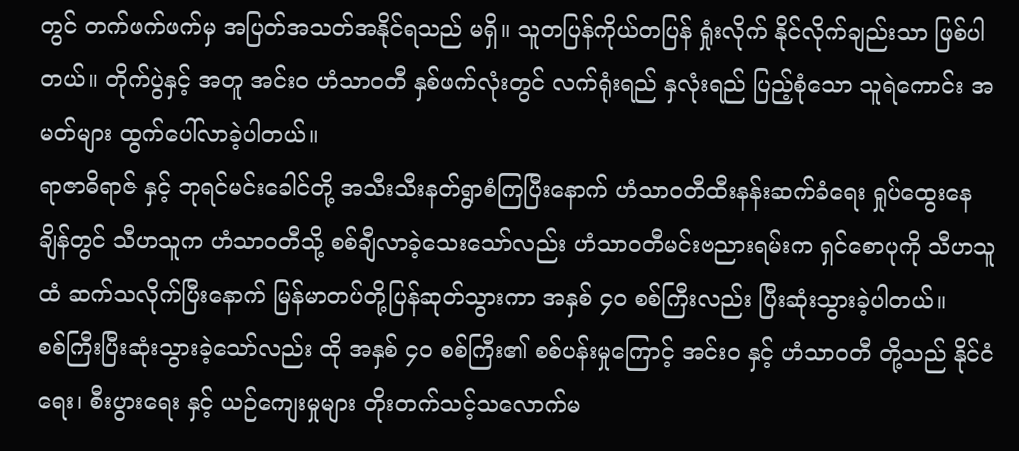တွင် တက်ဖက်ဖက်မှ အပြတ်အသတ်အနိုင်ရသည် မရှိ။ သူတပြန်ကိုယ်တပြန် ရှုံးလိုက် နိုင်လိုက်ချည်းသာ ဖြစ်ပါတယ်။ တိုက်ပွဲနှင့် အတူ အင်း၀ ဟံသာဝတီ နှစ်ဖက်လုံးတွင် လက်ရုံးရည် နှလုံးရည် ပြည့်စုံသော သူရဲကောင်း အမတ်များ ထွက်ပေါ်လာခဲ့ပါတယ်။
ရာဇာဓိရာဇ် နှင့် ဘုရင်မင်းခေါင်တို့ အသီးသီးနတ်ရွာစံကြပြီးနောက် ဟံသာဝတီထီးနန်းဆက်ခံရေး ရှုပ်ထွေးနေချိန်တွင် သီဟသူက ဟံသာဝတီသို့ စစ်ချီလာခဲ့သေးသော်လည်း ဟံသာဝတီမင်းဗညားရမ်းက ရှင်စောပုကို သီဟသူထံ ဆက်သလိုက်ပြီးနောက် မြန်မာတပ်တို့ပြန်ဆုတ်သွားကာ အနှစ် ၄၀ စစ်ကြီးလည်း ပြီးဆုံးသွားခဲ့ပါတယ်။
စစ်ကြီးပြီးဆုံးသွားခဲ့သော်လည်း ထို အနှစ် ၄၀ စစ်ကြီး၏ စစ်ပန်းမှုကြောင့် အင်း၀ နှင့် ဟံသာဝတီ တို့သည် နိုင်ငံရေး၊ စီးပွားရေး နှင့် ယဉ်ကျေးမှုများ တိုးတက်သင့်သလောက်မ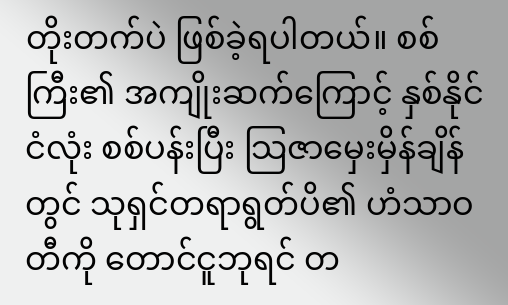တိုးတက်ပဲ ဖြစ်ခဲ့ရပါတယ်။ စစ်ကြီး၏ အကျိုးဆက်ကြောင့် နှစ်နိုင်ငံလုံး စစ်ပန်းပြီး သြဇာမှေးမှိန်ချိန်တွင် သုရှင်တရာရွတ်ပိ၏ ဟံသာဝတီကို တောင်ငူဘုရင် တ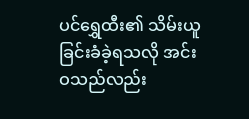ပင်ရွှေထီး၏ သိမ်းယူခြင်းခံခဲ့ရသလို အင်းဝသည်လည်း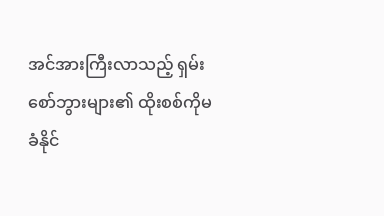အင်အားကြီးလာသည့် ရှမ်းစော်ဘွားများ၏ ထိုးစစ်ကိုမခံနိုင်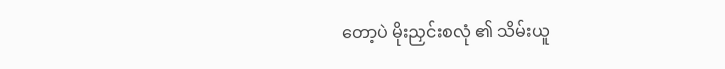တော့ပဲ မိုးညှင်းစလုံ ၏ သိမ်းယူ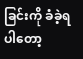ခြင်းကို ခံခဲ့ရပါတော့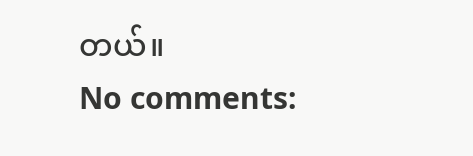တယ်။
No comments: